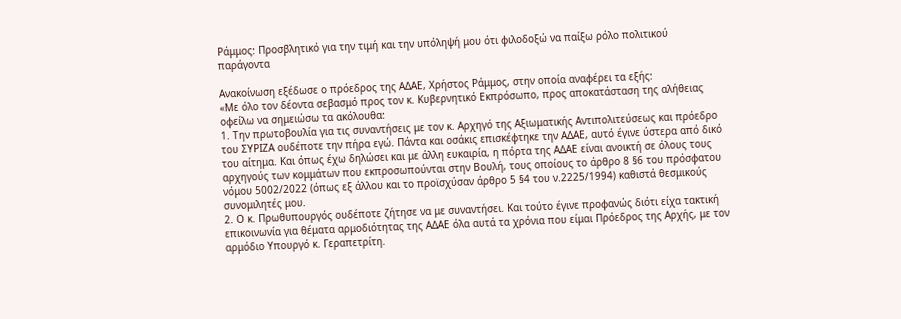Ράμμος: Προσβλητικό για την τιμή και την υπόληψή μου ότι φιλοδοξώ να παίξω ρόλο πολιτικού παράγοντα

Ανακοίνωση εξέδωσε ο πρόεδρος της ΑΔΑΕ, Χρήστος Ράμμος, στην οποία αναφέρει τα εξής:
«Με όλο τον δέοντα σεβασμό προς τον κ. Κυβερνητικό Εκπρόσωπο, προς αποκατάσταση της αλήθειας οφείλω να σημειώσω τα ακόλουθα:
1. Την πρωτοβουλία για τις συναντήσεις με τον κ. Αρχηγό της Αξιωματικής Αντιπολιτεύσεως και πρόεδρο του ΣΥΡΙΖΑ ουδέποτε την πήρα εγώ. Πάντα και οσάκις επισκέφτηκε την ΑΔΑΕ, αυτό έγινε ύστερα από δικό του αίτημα. Και όπως έχω δηλώσει και με άλλη ευκαιρία, η πόρτα της ΑΔΑΕ είναι ανοικτή σε όλους τους αρχηγούς των κομμάτων που εκπροσωπούνται στην Βουλή, τους οποίους το άρθρο 8 §6 του πρόσφατου νόμου 5002/2022 (όπως εξ άλλου και το προϊσχύσαν άρθρο 5 §4 του ν.2225/1994) καθιστά θεσμικούς συνομιλητές μου.
2. Ο κ. Πρωθυπουργός ουδέποτε ζήτησε να με συναντήσει. Και τούτο έγινε προφανώς διότι είχα τακτική επικοινωνία για θέματα αρμοδιότητας της ΑΔΑΕ όλα αυτά τα χρόνια που είμαι Πρόεδρος της Αρχής, με τον αρμόδιο Υπουργό κ. Γεραπετρίτη.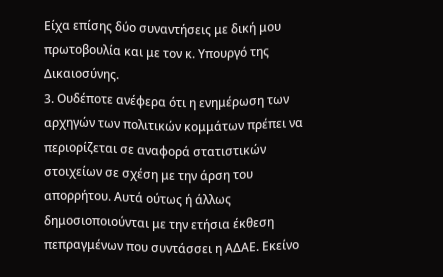Είχα επίσης δύο συναντήσεις με δική μου πρωτοβουλία και με τον κ. Υπουργό της Δικαιοσύνης.
3. Ουδέποτε ανέφερα ότι η ενημέρωση των αρχηγών των πολιτικών κομμάτων πρέπει να περιορίζεται σε αναφορά στατιστικών στοιχείων σε σχέση με την άρση του απορρήτου. Αυτά ούτως ή άλλως δημοσιοποιούνται με την ετήσια έκθεση πεπραγμένων που συντάσσει η ΑΔΑΕ. Εκείνο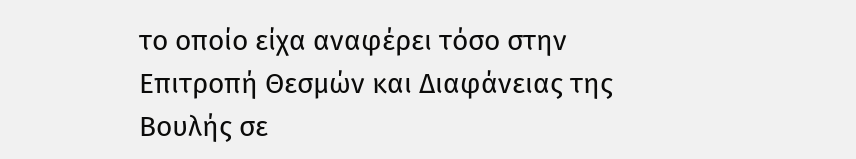το οποίο είχα αναφέρει τόσο στην Επιτροπή Θεσμών και Διαφάνειας της Βουλής σε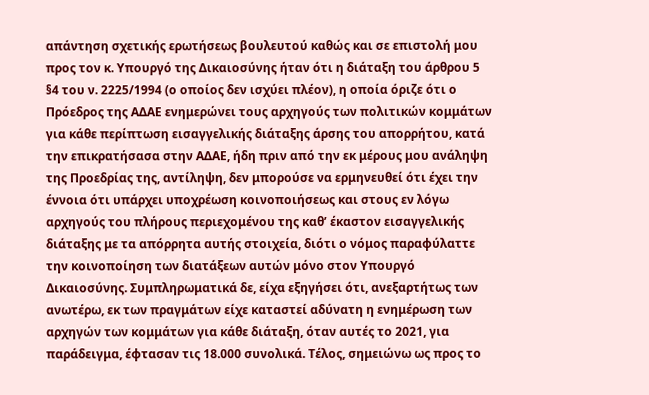απάντηση σχετικής ερωτήσεως βουλευτού καθώς και σε επιστολή μου προς τον κ. Υπουργό της Δικαιοσύνης ήταν ότι η διάταξη του άρθρου 5 §4 του ν. 2225/1994 (ο οποίος δεν ισχύει πλέον), η οποία όριζε ότι ο Πρόεδρος της ΑΔΑΕ ενημερώνει τους αρχηγούς των πολιτικών κομμάτων για κάθε περίπτωση εισαγγελικής διάταξης άρσης του απορρήτου, κατά την επικρατήσασα στην ΑΔΑΕ, ήδη πριν από την εκ μέρους μου ανάληψη της Προεδρίας της, αντίληψη, δεν μπορούσε να ερμηνευθεί ότι έχει την έννοια ότι υπάρχει υποχρέωση κοινοποιήσεως και στους εν λόγω αρχηγούς του πλήρους περιεχομένου της καθ’ έκαστον εισαγγελικής διάταξης με τα απόρρητα αυτής στοιχεία, διότι ο νόμος παραφύλαττε την κοινοποίηση των διατάξεων αυτών μόνο στον Υπουργό Δικαιοσύνης. Συμπληρωματικά δε, είχα εξηγήσει ότι, ανεξαρτήτως των ανωτέρω, εκ των πραγμάτων είχε καταστεί αδύνατη η ενημέρωση των αρχηγών των κομμάτων για κάθε διάταξη, όταν αυτές το 2021, για παράδειγμα, έφτασαν τις 18.000 συνολικά. Τέλος, σημειώνω ως προς το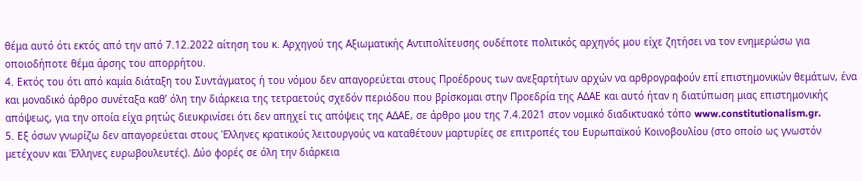θέμα αυτό ότι εκτός από την από 7.12.2022 αίτηση του κ. Αρχηγού της Αξιωματικής Αντιπολίτευσης ουδέποτε πολιτικός αρχηγός μου είχε ζητήσει να τον ενημερώσω για οποιοδήποτε θέμα άρσης του απορρήτου.
4. Εκτός του ότι από καμία διάταξη του Συντάγματος ή του νόμου δεν απαγορεύεται στους Προέδρους των ανεξαρτήτων αρχών να αρθρογραφούν επί επιστημονικών θεμάτων, ένα και μοναδικό άρθρο συνέταξα καθ’ όλη την διάρκεια της τετραετούς σχεδόν περιόδου που βρίσκομαι στην Προεδρία της ΑΔΑΕ και αυτό ήταν η διατύπωση μιας επιστημονικής απόψεως, για την οποία είχα ρητώς διευκρινίσει ότι δεν απηχεί τις απόψεις της ΑΔΑΕ, σε άρθρο μου της 7.4.2021 στον νομικό διαδικτυακό τόπο www.constitutionalism.gr.
5. Εξ όσων γνωρίζω δεν απαγορεύεται στους Έλληνες κρατικούς λειτουργούς να καταθέτουν μαρτυρίες σε επιτροπές του Ευρωπαϊκού Κοινοβουλίου (στο οποίο ως γνωστόν μετέχουν και Έλληνες ευρωβουλευτές). Δύο φορές σε όλη την διάρκεια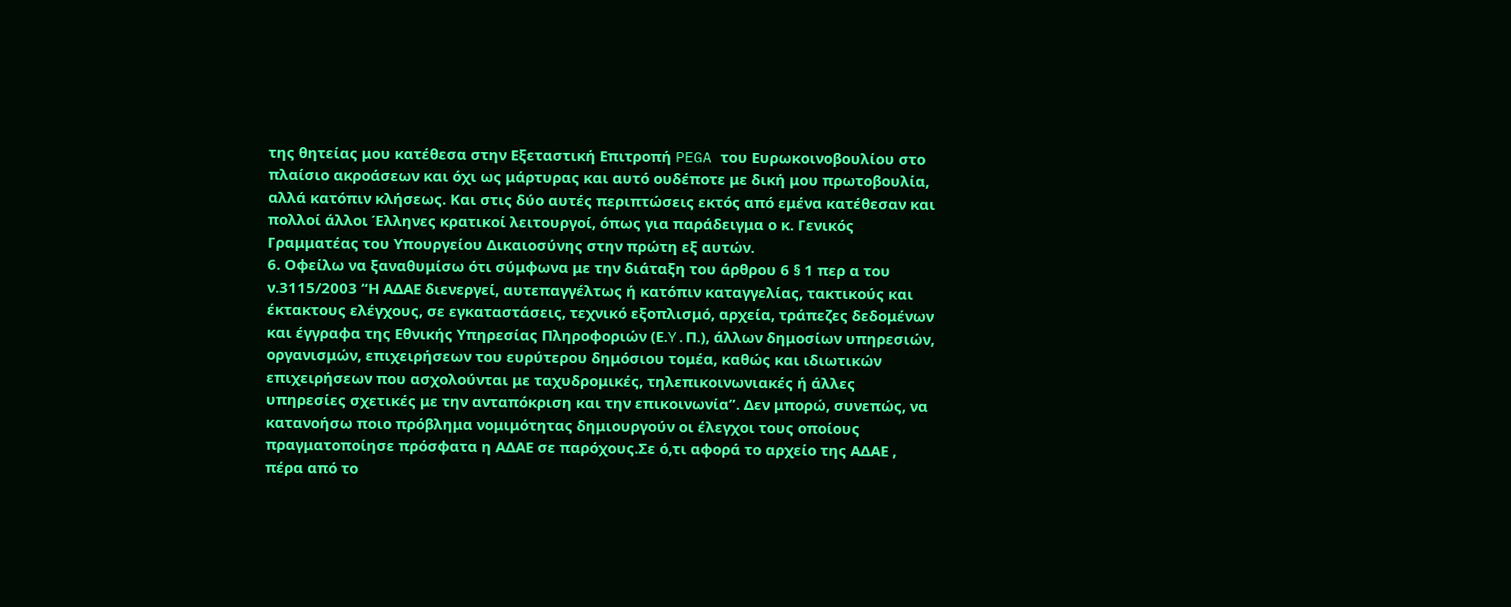της θητείας μου κατέθεσα στην Εξεταστική Επιτροπή PEGA του Ευρωκοινοβουλίου στο πλαίσιο ακροάσεων και όχι ως μάρτυρας και αυτό ουδέποτε με δική μου πρωτοβουλία, αλλά κατόπιν κλήσεως. Και στις δύο αυτές περιπτώσεις εκτός από εμένα κατέθεσαν και πολλοί άλλοι Έλληνες κρατικοί λειτουργοί, όπως για παράδειγμα ο κ. Γενικός Γραμματέας του Υπουργείου Δικαιοσύνης στην πρώτη εξ αυτών.
6. Οφείλω να ξαναθυμίσω ότι σύμφωνα με την διάταξη του άρθρου 6 § 1 περ α του ν.3115/2003 “Η ΑΔΑΕ διενεργεί, αυτεπαγγέλτως ή κατόπιν καταγγελίας, τακτικούς και έκτακτους ελέγχους, σε εγκαταστάσεις, τεχνικό εξοπλισμό, αρχεία, τράπεζες δεδομένων και έγγραφα της Εθνικής Υπηρεσίας Πληροφοριών (Ε.Y.Π.), άλλων δημοσίων υπηρεσιών, οργανισμών, επιχειρήσεων του ευρύτερου δημόσιου τομέα, καθώς και ιδιωτικών επιχειρήσεων που ασχολούνται με ταχυδρομικές, τηλεπικοινωνιακές ή άλλες υπηρεσίες σχετικές με την ανταπόκριση και την επικοινωνία”. Δεν μπορώ, συνεπώς, να κατανοήσω ποιο πρόβλημα νομιμότητας δημιουργούν οι έλεγχοι τους οποίους πραγματοποίησε πρόσφατα η ΑΔΑΕ σε παρόχους.Σε ό,τι αφορά το αρχείο της ΑΔΑΕ , πέρα από το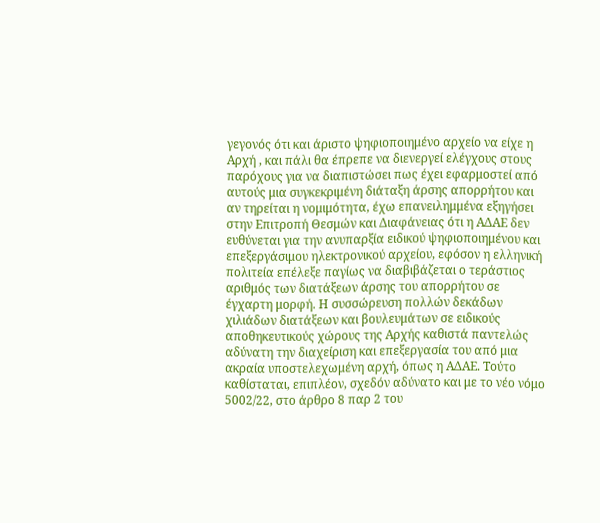γεγονός ότι και άριστο ψηφιοποιημένο αρχείο να είχε η Αρχή , και πάλι θα έπρεπε να διενεργεί ελέγχους στους παρόχους για να διαπιστώσει πως έχει εφαρμοστεί από αυτούς μια συγκεκριμένη διάταξη άρσης απορρήτου και αν τηρείται η νομιμότητα, έχω επανειλημμένα εξηγήσει στην Επιτροπή Θεσμών και Διαφάνειας ότι η ΑΔΑΕ δεν ευθύνεται για την ανυπαρξία ειδικού ψηφιοποιημένου και επεξεργάσιμου ηλεκτρονικού αρχείου, εφόσον η ελληνική πολιτεία επέλεξε παγίως να διαβιβάζεται ο τεράστιος αριθμός των διατάξεων άρσης του απορρήτου σε έγχαρτη μορφή. Η συσσώρευση πολλών δεκάδων χιλιάδων διατάξεων και βουλευμάτων σε ειδικούς αποθηκευτικούς χώρους της Αρχής καθιστά παντελώς αδύνατη την διαχείριση και επεξεργασία του από μια ακραία υποστελεχωμένη αρχή, όπως η ΑΔΑΕ. Τούτο καθίσταται, επιπλέον, σχεδόν αδύνατο και με το νέο νόμο 5002/22, στο άρθρο 8 παρ 2 του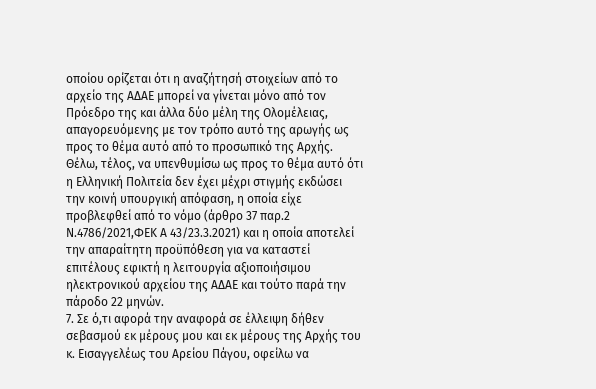οποίου ορίζεται ότι η αναζήτησή στοιχείων από το αρχείο της ΑΔΑΕ μπορεί να γίνεται μόνο από τον Πρόεδρο της και άλλα δύο μέλη της Ολομέλειας, απαγορευόμενης με τον τρόπο αυτό της αρωγής ως προς το θέμα αυτό από το προσωπικό της Αρχής. Θέλω, τέλος, να υπενθυμίσω ως προς το θέμα αυτό ότι η Ελληνική Πολιτεία δεν έχει μέχρι στιγμής εκδώσει την κοινή υπουργική απόφαση, η οποία είχε προβλεφθεί από το νόμο (άρθρο 37 παρ.2 Ν.4786/2021,ΦΕΚ Α 43/23.3.2021) και η οποία αποτελεί την απαραίτητη προϋπόθεση για να καταστεί επιτέλους εφικτή η λειτουργία αξιοποιήσιμου ηλεκτρονικού αρχείου της ΑΔΑΕ και τούτο παρά την πάροδο 22 μηνών.
7. Σε ό,τι αφορά την αναφορά σε έλλειψη δήθεν σεβασμού εκ μέρους μου και εκ μέρους της Αρχής του κ. Εισαγγελέως του Αρείου Πάγου, οφείλω να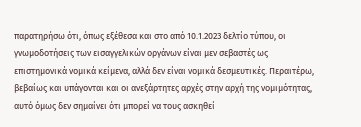παρατηρήσω ότι, όπως εξέθεσα και στο από 10.1.2023 δελτίο τύπου, οι γνωμοδοτήσεις των εισαγγελικών οργάνων είναι μεν σεβαστές ως επιστημονικά νομικά κείμενα, αλλά δεν είναι νομικά δεσμευτικές. Περαιτέρω, βεβαίως και υπάγονται και οι ανεξάρτητες αρχές στην αρχή της νομιμότητας, αυτό όμως δεν σημαίνει ότι μπορεί να τους ασκηθεί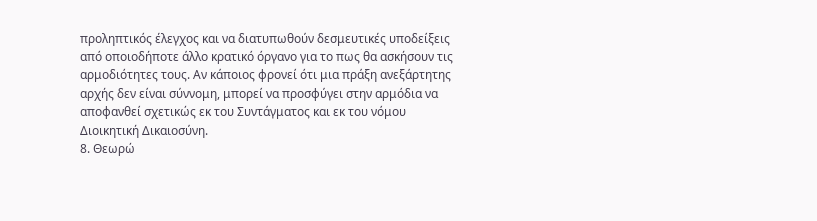προληπτικός έλεγχος και να διατυπωθούν δεσμευτικές υποδείξεις από οποιοδήποτε άλλο κρατικό όργανο για το πως θα ασκήσουν τις αρμοδιότητες τους. Αν κάποιος φρονεί ότι μια πράξη ανεξάρτητης αρχής δεν είναι σύννομη, μπορεί να προσφύγει στην αρμόδια να αποφανθεί σχετικώς εκ του Συντάγματος και εκ του νόμου Διοικητική Δικαιοσύνη.
8. Θεωρώ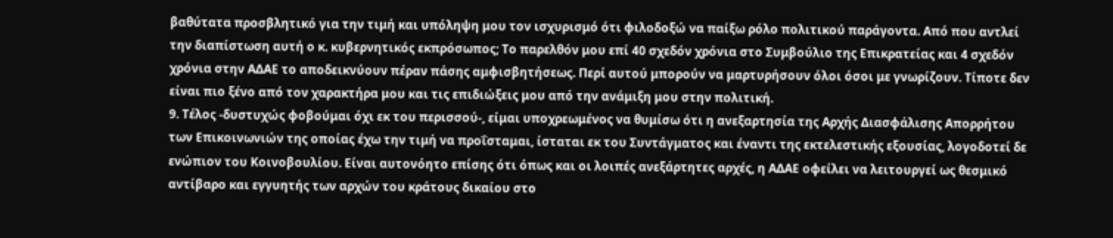βαθύτατα προσβλητικό για την τιμή και υπόληψη μου τον ισχυρισμό ότι φιλοδοξώ να παίξω ρόλο πολιτικού παράγοντα. Από που αντλεί την διαπίστωση αυτή ο κ. κυβερνητικός εκπρόσωπος; Το παρελθόν μου επί 40 σχεδόν χρόνια στο Συμβούλιο της Επικρατείας και 4 σχεδόν χρόνια στην ΑΔΑΕ το αποδεικνύουν πέραν πάσης αμφισβητήσεως. Περί αυτού μπορούν να μαρτυρήσουν όλοι όσοι με γνωρίζουν. Τίποτε δεν είναι πιο ξένο από τον χαρακτήρα μου και τις επιδιώξεις μου από την ανάμιξη μου στην πολιτική.
9. Τέλος -δυστυχώς φοβούμαι όχι εκ του περισσού-, είμαι υποχρεωμένος να θυμίσω ότι η ανεξαρτησία της Αρχής Διασφάλισης Απορρήτου των Επικοινωνιών της οποίας έχω την τιμή να προΐσταμαι, ίσταται εκ του Συντάγματος και έναντι της εκτελεστικής εξουσίας, λογοδοτεί δε ενώπιον του Κοινοβουλίου. Είναι αυτονόητο επίσης ότι όπως και οι λοιπές ανεξάρτητες αρχές, η ΑΔΑΕ οφείλει να λειτουργεί ως θεσμικό αντίβαρο και εγγυητής των αρχών του κράτους δικαίου στο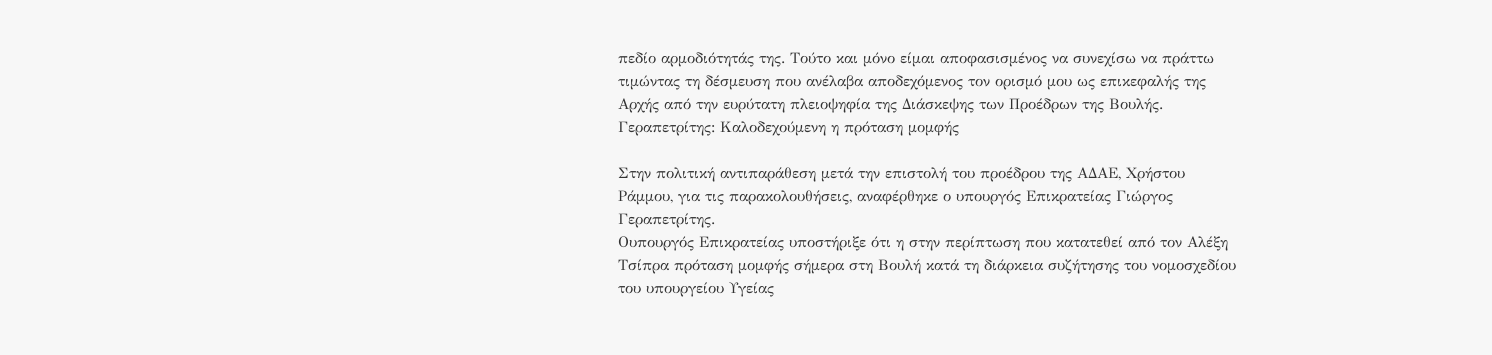πεδίο αρμοδιότητάς της. Τούτο και μόνο είμαι αποφασισμένος να συνεχίσω να πράττω τιμώντας τη δέσμευση που ανέλαβα αποδεχόμενος τον ορισμό μου ως επικεφαλής της Αρχής από την ευρύτατη πλειοψηφία της Διάσκεψης των Προέδρων της Βουλής.
Γεραπετρίτης: Καλοδεχούμενη η πρόταση μομφής

Στην πολιτική αντιπαράθεση μετά την επιστολή του προέδρου της ΑΔΑΕ, Χρήστου Ράμμου, για τις παρακολουθήσεις, αναφέρθηκε ο υπουργός Επικρατείας Γιώργος Γεραπετρίτης.
Ουπουργός Επικρατείας υποστήριξε ότι η στην περίπτωση που κατατεθεί από τον Αλέξη Τσίπρα πρόταση μομφής σήμερα στη Βουλή κατά τη διάρκεια συζήτησης του νομοσχεδίου του υπουργείου Υγείας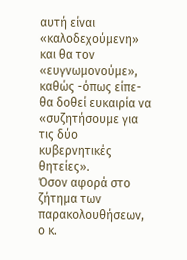αυτή είναι «καλοδεχούμενη» και θα τον «ευγνωμονούμε», καθώς -όπως είπε- θα δοθεί ευκαιρία να «συζητήσουμε για τις δύο κυβερνητικές θητείες».
Όσον αφορά στο ζήτημα των παρακολουθήσεων, ο κ.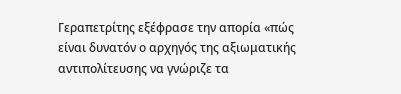Γεραπετρίτης εξέφρασε την απορία «πώς είναι δυνατόν ο αρχηγός της αξιωματικής αντιπολίτευσης να γνώριζε τα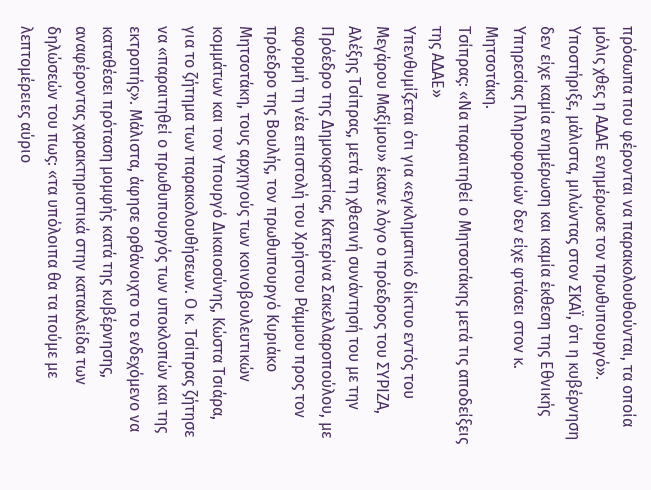πρόσωπα που φέρονται να παρακολουθούνται, τα οποία μόλις χθες η ΑΔΑΕ ενημέρωσε τον πρωθυπουργό».
Υποστήριξε, μάλιστα, μιλώντας στον ΣΚΑΪ, ότι η κυβέρνηση δεν είχε καμία ενημέρωση και καμία έκθεση της Εθνικής Υπηρεσίας Πληροφοριών δεν είχε φτάσει στον κ. Μητσοτάκη.
Τσίπρας: «Να παραιτηθεί ο Μητσοτάκης μετά τις αποδείξεις της ΑΔΑΕ»
Υπενθυμίζεται ότι για «εγκληματικό δίκτυο εντός του Μεγάρου Μαξίμου» έκανε λόγο ο πρόεδρος του ΣΥΡΙΖΑ, Αλέξης Τσίπρας, μετά τη χθεσινή συνάντησή του με την Πρόεδρο της Δημοκρατίας, Κατερίνα Σακελλαροπούλου, με αφορμή τη νέα επιστολή του Χρήστου Ράμμου προς τον πρόεδρο της Βουλής, τον πρωθυπουργό Κυριάκο Μητσοτάκη, τους αρχηγούς των κοινοβουλευτικών κομμάτων και τον Υπουργό Δικαιοσύνης, Κώστα Τσιάρα, για το ζήτημα των παρακολουθήσεων. Ο κ. Τσίπρας ζήτησε να «παραιτηθεί ο πρωθυπουργός των υποκλοπών και της εκτροπής». Μάλιστα, άφησε ορθάνοιχτο το ενδεχόμενο να καταθέσει πρόταση μομφής κατά της κυβέρνησης, αναφέροντας χαρακτηριστικά στην κατακλείδα των δηλώσεών του πως: «τα υπόλοιπα θα τα πούμε με λεπτομέρειες αύριο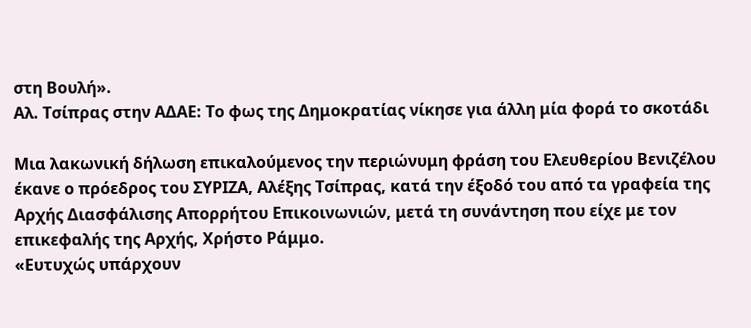στη Βουλή».
Αλ. Τσίπρας στην ΑΔΑΕ: Το φως της Δημοκρατίας νίκησε για άλλη μία φορά το σκοτάδι

Μια λακωνική δήλωση επικαλούμενος την περιώνυμη φράση του Ελευθερίου Βενιζέλου έκανε ο πρόεδρος του ΣΥΡΙΖΑ, Αλέξης Τσίπρας, κατά την έξοδό του από τα γραφεία της Αρχής Διασφάλισης Απορρήτου Επικοινωνιών, μετά τη συνάντηση που είχε με τον επικεφαλής της Αρχής, Χρήστο Ράμμο.
«Ευτυχώς υπάρχουν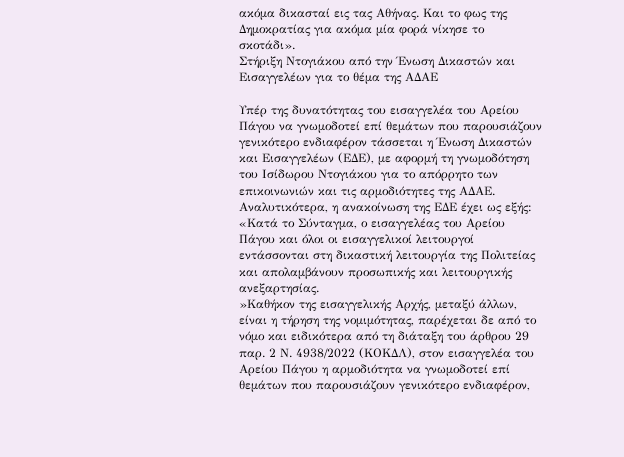ακόμα δικασταί εις τας Αθήνας. Και το φως της Δημοκρατίας για ακόμα μία φορά νίκησε το σκοτάδι».
Στήριξη Ντογιάκου από την Ένωση Δικαστών και Εισαγγελέων για το θέμα της ΑΔΑΕ

Υπέρ της δυνατότητας του εισαγγελέα του Αρείου Πάγου να γνωμοδοτεί επί θεμάτων που παρουσιάζουν γενικότερο ενδιαφέρον τάσσεται η Ένωση Δικαστών και Εισαγγελέων (ΕΔΕ), με αφορμή τη γνωμοδότηση του Ισίδωρου Ντογιάκου για το απόρρητο των επικοινωνιών και τις αρμοδιότητες της ΑΔΑΕ.
Αναλυτικότερα, η ανακοίνωση της ΕΔΕ έχει ως εξής:
«Κατά το Σύνταγμα, ο εισαγγελέας του Αρείου Πάγου και όλοι οι εισαγγελικοί λειτουργοί εντάσσονται στη δικαστική λειτουργία της Πολιτείας και απολαμβάνουν προσωπικής και λειτουργικής ανεξαρτησίας.
»Καθήκον της εισαγγελικής Αρχής, μεταξύ άλλων, είναι η τήρηση της νομιμότητας, παρέχεται δε από το νόμο και ειδικότερα από τη διάταξη του άρθρου 29 παρ. 2 Ν. 4938/2022 (ΚΟΚΔΛ), στον εισαγγελέα του Αρείου Πάγου η αρμοδιότητα να γνωμοδοτεί επί θεμάτων που παρουσιάζουν γενικότερο ενδιαφέρον,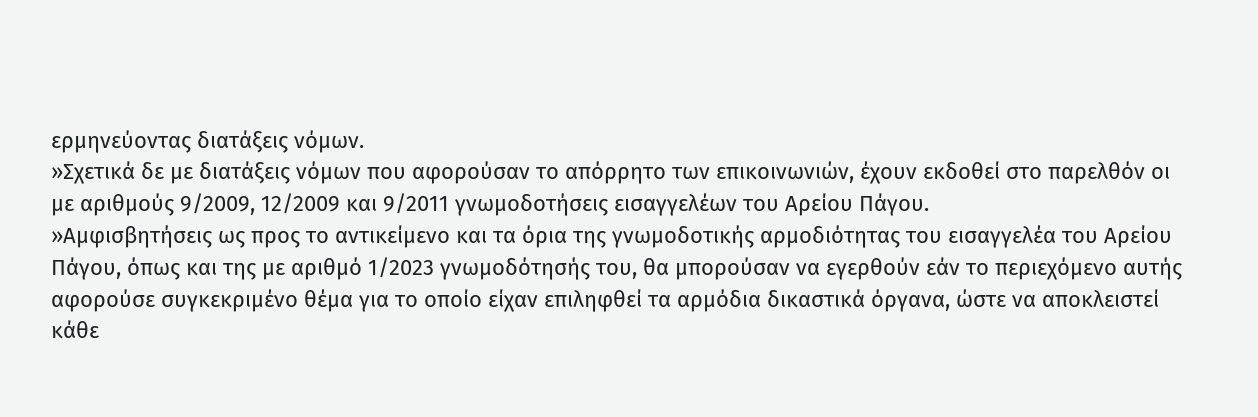ερμηνεύοντας διατάξεις νόμων.
»Σχετικά δε με διατάξεις νόμων που αφορούσαν το απόρρητο των επικοινωνιών, έχουν εκδοθεί στο παρελθόν οι με αριθμούς 9/2009, 12/2009 και 9/2011 γνωμοδοτήσεις εισαγγελέων του Αρείου Πάγου.
»Αμφισβητήσεις ως προς το αντικείμενο και τα όρια της γνωμοδοτικής αρμοδιότητας του εισαγγελέα του Αρείου Πάγου, όπως και της με αριθμό 1/2023 γνωμοδότησής του, θα μπορούσαν να εγερθούν εάν το περιεχόμενο αυτής αφορούσε συγκεκριμένο θέμα για το οποίο είχαν επιληφθεί τα αρμόδια δικαστικά όργανα, ώστε να αποκλειστεί κάθε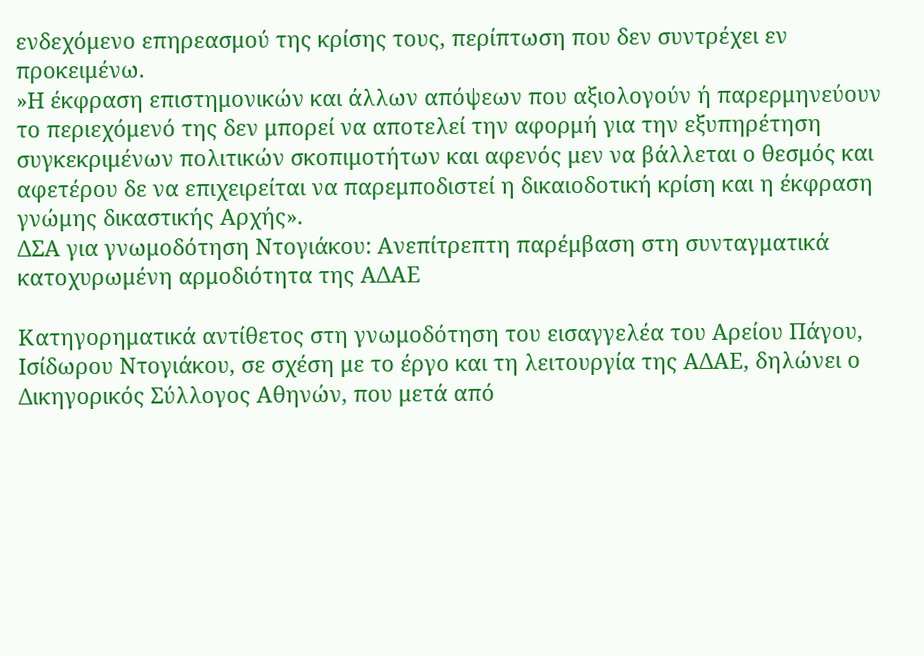ενδεχόμενο επηρεασμού της κρίσης τους, περίπτωση που δεν συντρέχει εν προκειμένω.
»Η έκφραση επιστημονικών και άλλων απόψεων που αξιολογούν ή παρερμηνεύουν το περιεχόμενό της δεν μπορεί να αποτελεί την αφορμή για την εξυπηρέτηση συγκεκριμένων πολιτικών σκοπιμοτήτων και αφενός μεν να βάλλεται ο θεσμός και αφετέρου δε να επιχειρείται να παρεμποδιστεί η δικαιοδοτική κρίση και η έκφραση γνώμης δικαστικής Αρχής».
ΔΣΑ για γνωμοδότηση Ντογιάκου: Ανεπίτρεπτη παρέμβαση στη συνταγματικά κατοχυρωμένη αρμοδιότητα της ΑΔΑΕ

Κατηγορηματικά αντίθετος στη γνωμοδότηση του εισαγγελέα του Αρείου Πάγου, Ισίδωρου Ντογιάκου, σε σχέση με το έργο και τη λειτουργία της ΑΔΑΕ, δηλώνει ο Δικηγορικός Σύλλογος Αθηνών, που μετά από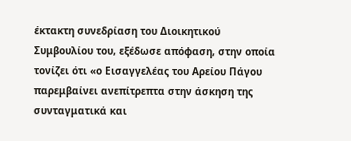έκτακτη συνεδρίαση του Διοικητικού Συμβουλίου του, εξέδωσε απόφαση, στην οποία τονίζει ότι «ο Εισαγγελέας του Αρείου Πάγου παρεμβαίνει ανεπίτρεπτα στην άσκηση της συνταγματικά και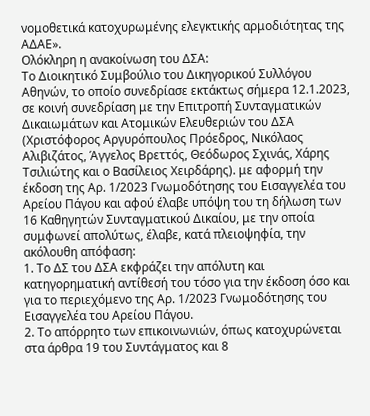νομοθετικά κατοχυρωμένης ελεγκτικής αρμοδιότητας της ΑΔΑΕ».
Ολόκληρη η ανακοίνωση του ΔΣΑ:
Το Διοικητικό Συμβούλιο του Δικηγορικού Συλλόγου Αθηνών, το οποίο συνεδρίασε εκτάκτως σήμερα 12.1.2023, σε κοινή συνεδρίαση με την Επιτροπή Συνταγματικών Δικαιωμάτων και Ατομικών Ελευθεριών του ΔΣΑ (Χριστόφορος Αργυρόπουλος Πρόεδρος, Νικόλαος Αλιβιζάτος, Άγγελος Βρεττός, Θεόδωρος Σχινάς, Χάρης Τσιλιώτης και ο Βασίλειος Χειρδάρης). με αφορμή την έκδοση της Αρ. 1/2023 Γνωμοδότησης του Εισαγγελέα του Αρείου Πάγου και αφού έλαβε υπόψη του τη δήλωση των 16 Καθηγητών Συνταγματικού Δικαίου, με την οποία συμφωνεί απολύτως, έλαβε, κατά πλειοψηφία, την ακόλουθη απόφαση:
1. Το ΔΣ του ΔΣΑ εκφράζει την απόλυτη και κατηγορηματική αντίθεσή του τόσο για την έκδοση όσο και για το περιεχόμενο της Αρ. 1/2023 Γνωμοδότησης του Εισαγγελέα του Αρείου Πάγου.
2. Το απόρρητο των επικοινωνιών, όπως κατοχυρώνεται στα άρθρα 19 του Συντάγματος και 8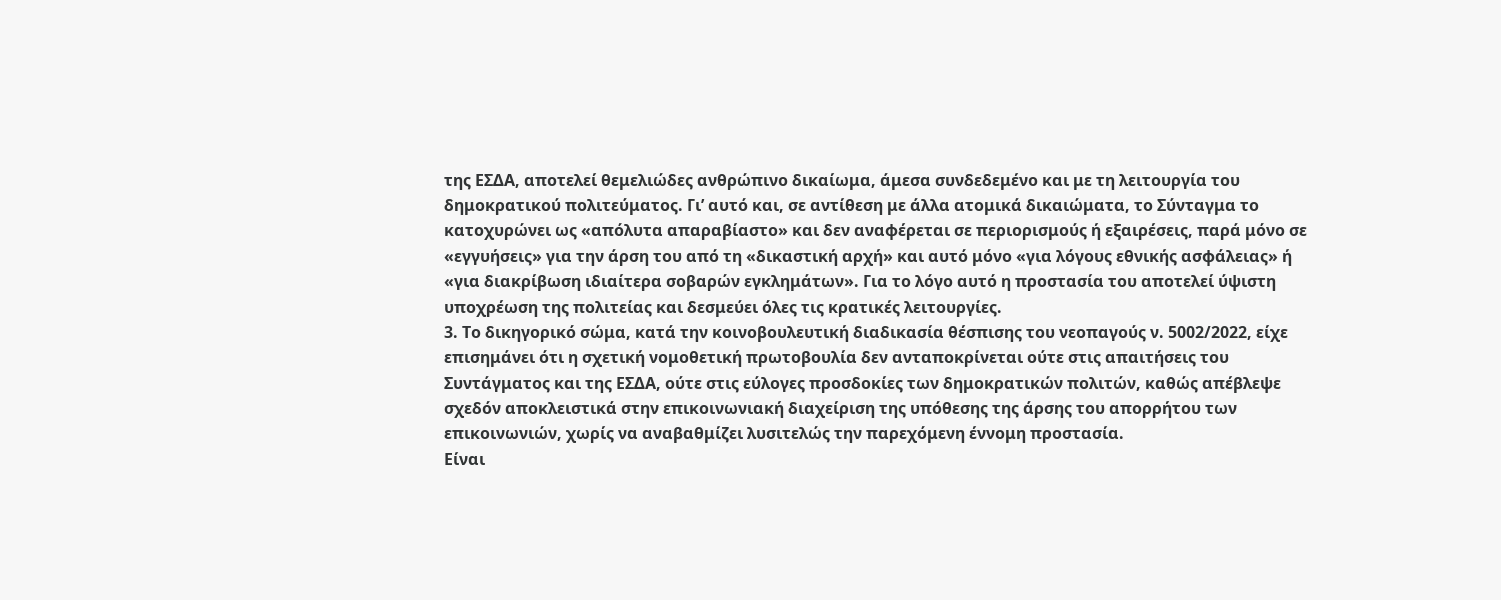της ΕΣΔΑ, αποτελεί θεμελιώδες ανθρώπινο δικαίωμα, άμεσα συνδεδεμένο και με τη λειτουργία του δημοκρατικού πολιτεύματος. Γι’ αυτό και, σε αντίθεση με άλλα ατομικά δικαιώματα, το Σύνταγμα το κατοχυρώνει ως «απόλυτα απαραβίαστο» και δεν αναφέρεται σε περιορισμούς ή εξαιρέσεις, παρά μόνο σε «εγγυήσεις» για την άρση του από τη «δικαστική αρχή» και αυτό μόνο «για λόγους εθνικής ασφάλειας» ή «για διακρίβωση ιδιαίτερα σοβαρών εγκλημάτων». Για το λόγο αυτό η προστασία του αποτελεί ύψιστη υποχρέωση της πολιτείας και δεσμεύει όλες τις κρατικές λειτουργίες.
3. Το δικηγορικό σώμα, κατά την κοινοβουλευτική διαδικασία θέσπισης του νεοπαγούς ν. 5002/2022, είχε επισημάνει ότι η σχετική νομοθετική πρωτοβουλία δεν ανταποκρίνεται ούτε στις απαιτήσεις του Συντάγματος και της ΕΣΔΑ, ούτε στις εύλογες προσδοκίες των δημοκρατικών πολιτών, καθώς απέβλεψε σχεδόν αποκλειστικά στην επικοινωνιακή διαχείριση της υπόθεσης της άρσης του απορρήτου των επικοινωνιών, χωρίς να αναβαθμίζει λυσιτελώς την παρεχόμενη έννομη προστασία.
Είναι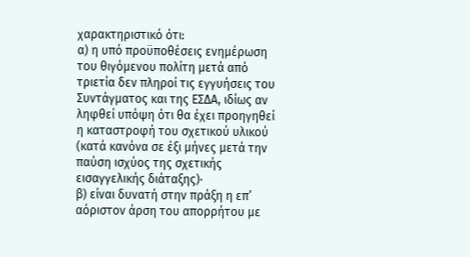χαρακτηριστικό ότι:
α) η υπό προϋποθέσεις ενημέρωση του θιγόμενου πολίτη μετά από τριετία δεν πληροί τις εγγυήσεις του Συντάγματος και της ΕΣΔΑ, ιδίως αν ληφθεί υπόψη ότι θα έχει προηγηθεί η καταστροφή του σχετικού υλικού (κατά κανόνα σε έξι μήνες μετά την παύση ισχύος της σχετικής εισαγγελικής διάταξης)·
β) είναι δυνατή στην πράξη η επ’ αόριστον άρση του απορρήτου με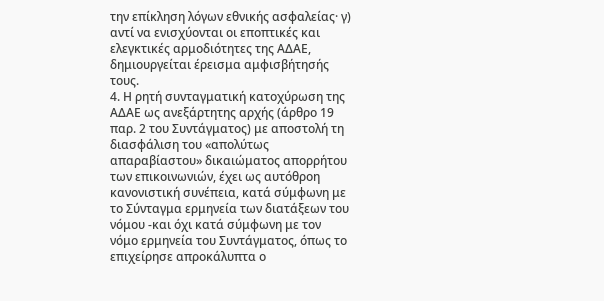την επίκληση λόγων εθνικής ασφαλείας· γ) αντί να ενισχύονται οι εποπτικές και ελεγκτικές αρμοδιότητες της ΑΔΑΕ, δημιουργείται έρεισμα αμφισβήτησής τους.
4. Η ρητή συνταγματική κατοχύρωση της ΑΔΑΕ ως ανεξάρτητης αρχής (άρθρο 19 παρ. 2 του Συντάγματος) με αποστολή τη διασφάλιση του «απολύτως απαραβίαστου» δικαιώματος απορρήτου των επικοινωνιών, έχει ως αυτόθροη κανονιστική συνέπεια, κατά σύμφωνη με το Σύνταγμα ερμηνεία των διατάξεων του νόμου -και όχι κατά σύμφωνη με τον νόμο ερμηνεία του Συντάγματος, όπως το επιχείρησε απροκάλυπτα ο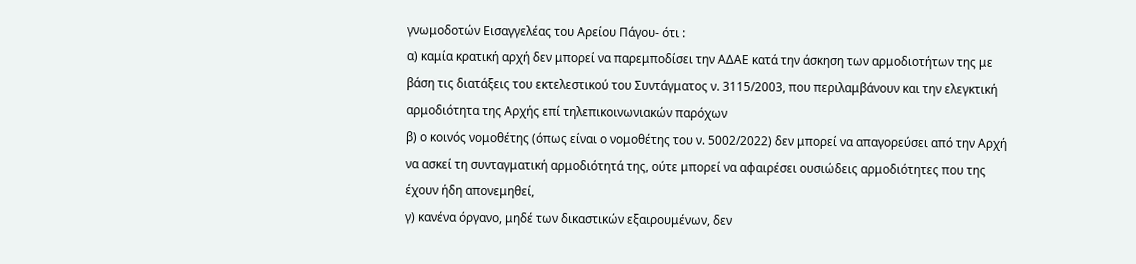γνωμοδοτών Εισαγγελέας του Αρείου Πάγου- ότι :
α) καμία κρατική αρχή δεν μπορεί να παρεμποδίσει την ΑΔΑΕ κατά την άσκηση των αρμοδιοτήτων της με βάση τις διατάξεις του εκτελεστικού του Συντάγματος ν. 3115/2003, που περιλαμβάνουν και την ελεγκτική αρμοδιότητα της Αρχής επί τηλεπικοινωνιακών παρόχων
β) ο κοινός νομοθέτης (όπως είναι ο νομοθέτης του ν. 5002/2022) δεν μπορεί να απαγορεύσει από την Αρχή να ασκεί τη συνταγματική αρμοδιότητά της, ούτε μπορεί να αφαιρέσει ουσιώδεις αρμοδιότητες που της έχουν ήδη απονεμηθεί,
γ) κανένα όργανο, μηδέ των δικαστικών εξαιρουμένων, δεν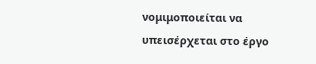νομιμοποιείται να υπεισέρχεται στο έργο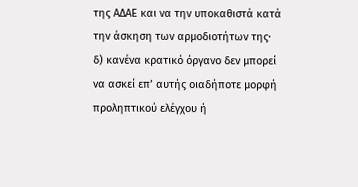της ΑΔΑΕ και να την υποκαθιστά κατά την άσκηση των αρμοδιοτήτων της·
δ) κανένα κρατικό όργανο δεν μπορεί να ασκεί επ’ αυτής οιαδήποτε μορφή προληπτικού ελέγχου ή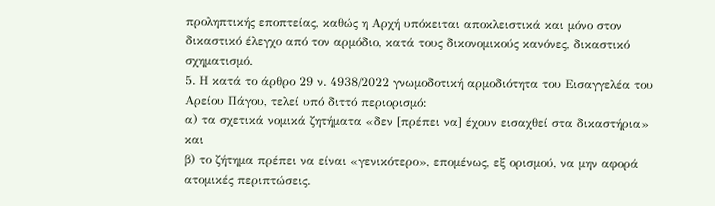προληπτικής εποπτείας, καθώς η Αρχή υπόκειται αποκλειστικά και μόνο στον δικαστικό έλεγχο από τον αρμόδιο, κατά τους δικονομικούς κανόνες, δικαστικό σχηματισμό.
5. Η κατά το άρθρο 29 ν. 4938/2022 γνωμοδοτική αρμοδιότητα του Εισαγγελέα του Αρείου Πάγου, τελεί υπό διττό περιορισμό:
α) τα σχετικά νομικά ζητήματα «δεν [πρέπει να] έχουν εισαχθεί στα δικαστήρια» και
β) το ζήτημα πρέπει να είναι «γενικότερο», επομένως, εξ ορισμού, να μην αφορά ατομικές περιπτώσεις.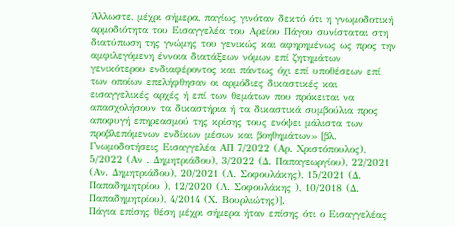Άλλωστε, μέχρι σήμερα, παγίως γινόταν δεκτό ότι η γνωμοδοτική αρμοδιότητα του Εισαγγελέα του Αρείου Πάγου συνίσταται στη διατύπωση της γνώμης του γενικώς και αφηρημένως ως προς την αμφιλεγόμενη έννοια διατάξεων νόμων επί ζητημάτων γενικότερου ενδιαφέροντος και πάντως όχι επί υποθέσεων επί των οποίων επελήφθησαν οι αρμόδιες δικαστικές και εισαγγελικές αρχές ή επί των θεμάτων που πρόκειται να απασχολήσουν τα δικαστήρια ή τα δικαστικά συμβούλια προς αποφυγή επηρεασμού της κρίσης τους ενόψει μάλιστα των προβλεπόμενων ενδίκων μέσων και βοηθημάτων» [βλ. Γνωμοδοτήσεις Εισαγγελέα ΑΠ 7/2022 (Αρ. Χριστόπουλος), 5/2022 (Αν . Δημητριάδου), 3/2022 (Δ. Παπαγεωργίου), 22/2021 (Αν. Δημητριάδου), 20/2021 (Λ. Σοφουλάκης), 15/2021 (Δ. Παπαδημητρίου ), 12/2020 (Λ. Σοφουλάκης ), 10/2018 (Δ. Παπαδημητρίου), 4/2014 (Χ. Βουρλιώτης)].
Πάγια επίσης θέση μέχρι σήμερα ήταν επίσης ότι ο Εισαγγελέας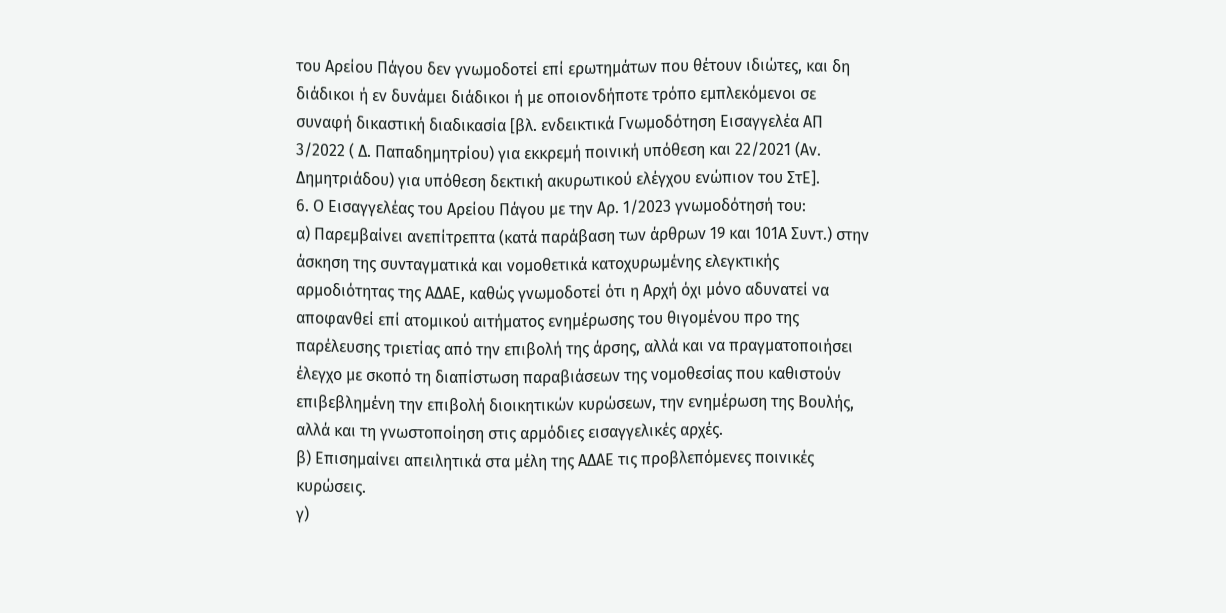του Αρείου Πάγου δεν γνωμοδοτεί επί ερωτημάτων που θέτουν ιδιώτες, και δη διάδικοι ή εν δυνάμει διάδικοι ή με οποιονδήποτε τρόπο εμπλεκόμενοι σε συναφή δικαστική διαδικασία [βλ. ενδεικτικά Γνωμοδότηση Εισαγγελέα ΑΠ 3/2022 ( Δ. Παπαδημητρίου) για εκκρεμή ποινική υπόθεση και 22/2021 (Αν. Δημητριάδου) για υπόθεση δεκτική ακυρωτικού ελέγχου ενώπιον του ΣτΕ].
6. Ο Εισαγγελέας του Αρείου Πάγου με την Αρ. 1/2023 γνωμοδότησή του:
α) Παρεμβαίνει ανεπίτρεπτα (κατά παράβαση των άρθρων 19 και 101Α Συντ.) στην άσκηση της συνταγματικά και νομοθετικά κατοχυρωμένης ελεγκτικής αρμοδιότητας της ΑΔΑΕ, καθώς γνωμοδοτεί ότι η Αρχή όχι μόνο αδυνατεί να αποφανθεί επί ατομικού αιτήματος ενημέρωσης του θιγομένου προ της παρέλευσης τριετίας από την επιβολή της άρσης, αλλά και να πραγματοποιήσει έλεγχο με σκοπό τη διαπίστωση παραβιάσεων της νομοθεσίας που καθιστούν επιβεβλημένη την επιβολή διοικητικών κυρώσεων, την ενημέρωση της Βουλής, αλλά και τη γνωστοποίηση στις αρμόδιες εισαγγελικές αρχές.
β) Επισημαίνει απειλητικά στα μέλη της ΑΔΑΕ τις προβλεπόμενες ποινικές κυρώσεις.
γ)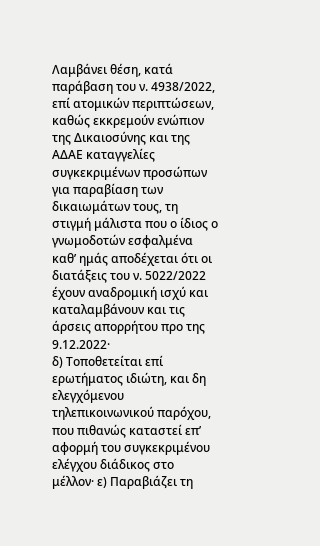Λαμβάνει θέση, κατά παράβαση του ν. 4938/2022, επί ατομικών περιπτώσεων, καθώς εκκρεμούν ενώπιον της Δικαιοσύνης και της ΑΔΑΕ καταγγελίες συγκεκριμένων προσώπων για παραβίαση των δικαιωμάτων τους, τη στιγμή μάλιστα που ο ίδιος ο γνωμοδοτών εσφαλμένα καθ’ ημάς αποδέχεται ότι οι διατάξεις του ν. 5022/2022 έχουν αναδρομική ισχύ και καταλαμβάνουν και τις άρσεις απορρήτου προ της 9.12.2022·
δ) Τοποθετείται επί ερωτήματος ιδιώτη, και δη ελεγχόμενου τηλεπικοινωνικού παρόχου, που πιθανώς καταστεί επ’ αφορμή του συγκεκριμένου ελέγχου διάδικος στο μέλλον· ε) Παραβιάζει τη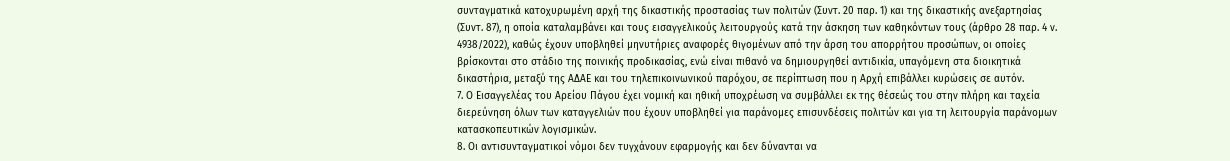συνταγματικά κατοχυρωμένη αρχή της δικαστικής προστασίας των πολιτών (Συντ. 20 παρ. 1) και της δικαστικής ανεξαρτησίας (Συντ. 87), η οποία καταλαμβάνει και τους εισαγγελικούς λειτουργούς κατά την άσκηση των καθηκόντων τους (άρθρο 28 παρ. 4 ν. 4938/2022), καθώς έχουν υποβληθεί μηνυτήριες αναφορές θιγομένων από την άρση του απορρήτου προσώπων, οι οποίες βρίσκονται στο στάδιο της ποινικής προδικασίας, ενώ είναι πιθανό να δημιουργηθεί αντιδικία, υπαγόμενη στα διοικητικά δικαστήρια, μεταξύ της ΑΔΑΕ και του τηλεπικοινωνικού παρόχου, σε περίπτωση που η Αρχή επιβάλλει κυρώσεις σε αυτόν.
7. Ο Εισαγγελέας του Αρείου Πάγου έχει νομική και ηθική υποχρέωση να συμβάλλει εκ της θέσεώς του στην πλήρη και ταχεία διερεύνηση όλων των καταγγελιών που έχουν υποβληθεί για παράνομες επισυνδέσεις πολιτών και για τη λειτουργία παράνομων κατασκοπευτικών λογισμικών.
8. Οι αντισυνταγματικοί νόμοι δεν τυγχάνουν εφαρμογής και δεν δύνανται να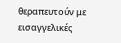θεραπευτούν με εισαγγελικές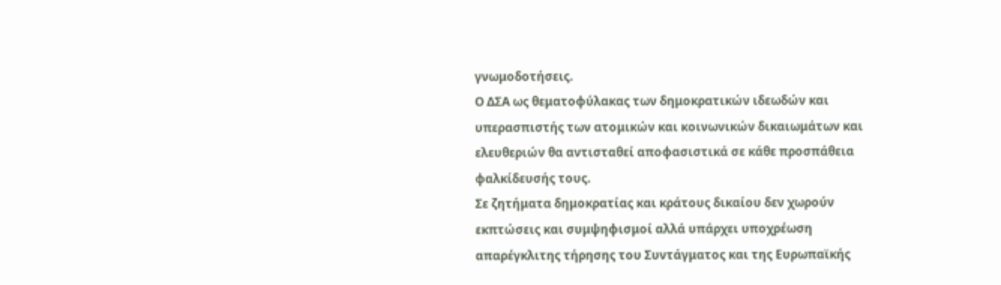γνωμοδοτήσεις.
Ο ΔΣΑ ως θεματοφύλακας των δημοκρατικών ιδεωδών και υπερασπιστής των ατομικών και κοινωνικών δικαιωμάτων και ελευθεριών θα αντισταθεί αποφασιστικά σε κάθε προσπάθεια φαλκίδευσής τους.
Σε ζητήματα δημοκρατίας και κράτους δικαίου δεν χωρούν εκπτώσεις και συμψηφισμοί αλλά υπάρχει υποχρέωση απαρέγκλιτης τήρησης του Συντάγματος και της Ευρωπαϊκής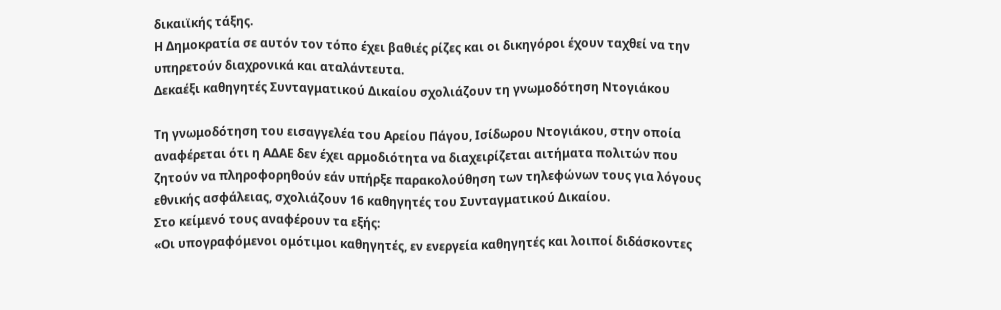δικαιϊκής τάξης.
Η Δημοκρατία σε αυτόν τον τόπο έχει βαθιές ρίζες και οι δικηγόροι έχουν ταχθεί να την υπηρετούν διαχρονικά και αταλάντευτα.
Δεκαέξι καθηγητές Συνταγματικού Δικαίου σχολιάζουν τη γνωμοδότηση Ντογιάκου

Τη γνωμοδότηση του εισαγγελέα του Αρείου Πάγου, Ισίδωρου Ντογιάκου, στην οποία αναφέρεται ότι η ΑΔΑΕ δεν έχει αρμοδιότητα να διαχειρίζεται αιτήματα πολιτών που ζητούν να πληροφορηθούν εάν υπήρξε παρακολούθηση των τηλεφώνων τους για λόγους εθνικής ασφάλειας, σχολιάζουν 16 καθηγητές του Συνταγματικού Δικαίου.
Στο κείμενό τους αναφέρουν τα εξής:
«Οι υπογραφόμενοι ομότιμοι καθηγητές, εν ενεργεία καθηγητές και λοιποί διδάσκοντες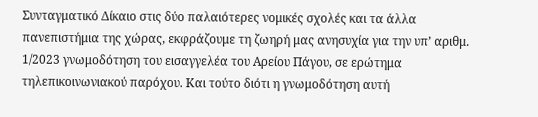Συνταγματικό Δίκαιο στις δύο παλαιότερες νομικές σχολές και τα άλλα πανεπιστήμια της χώρας, εκφράζουμε τη ζωηρή μας ανησυχία για την υπ’ αριθμ. 1/2023 γνωμοδότηση του εισαγγελέα του Αρείου Πάγου, σε ερώτημα τηλεπικοινωνιακού παρόχου. Και τούτο διότι η γνωμοδότηση αυτή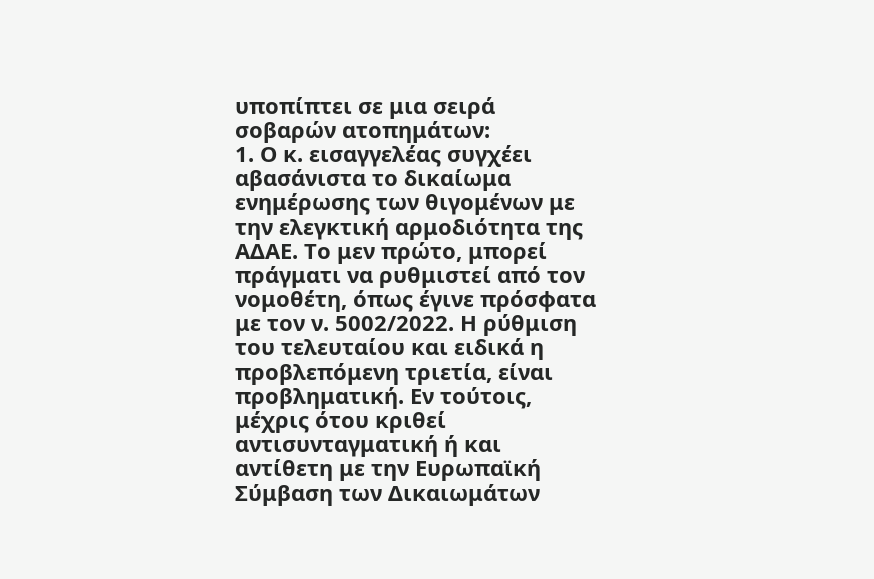υποπίπτει σε μια σειρά σοβαρών ατοπημάτων:
1. Ο κ. εισαγγελέας συγχέει αβασάνιστα το δικαίωμα ενημέρωσης των θιγομένων με την ελεγκτική αρμοδιότητα της ΑΔΑΕ. Το μεν πρώτο, μπορεί πράγματι να ρυθμιστεί από τον νομοθέτη, όπως έγινε πρόσφατα με τον ν. 5002/2022. Η ρύθμιση του τελευταίου και ειδικά η προβλεπόμενη τριετία, είναι προβληματική. Εν τούτοις, μέχρις ότου κριθεί αντισυνταγματική ή και αντίθετη με την Ευρωπαϊκή Σύμβαση των Δικαιωμάτων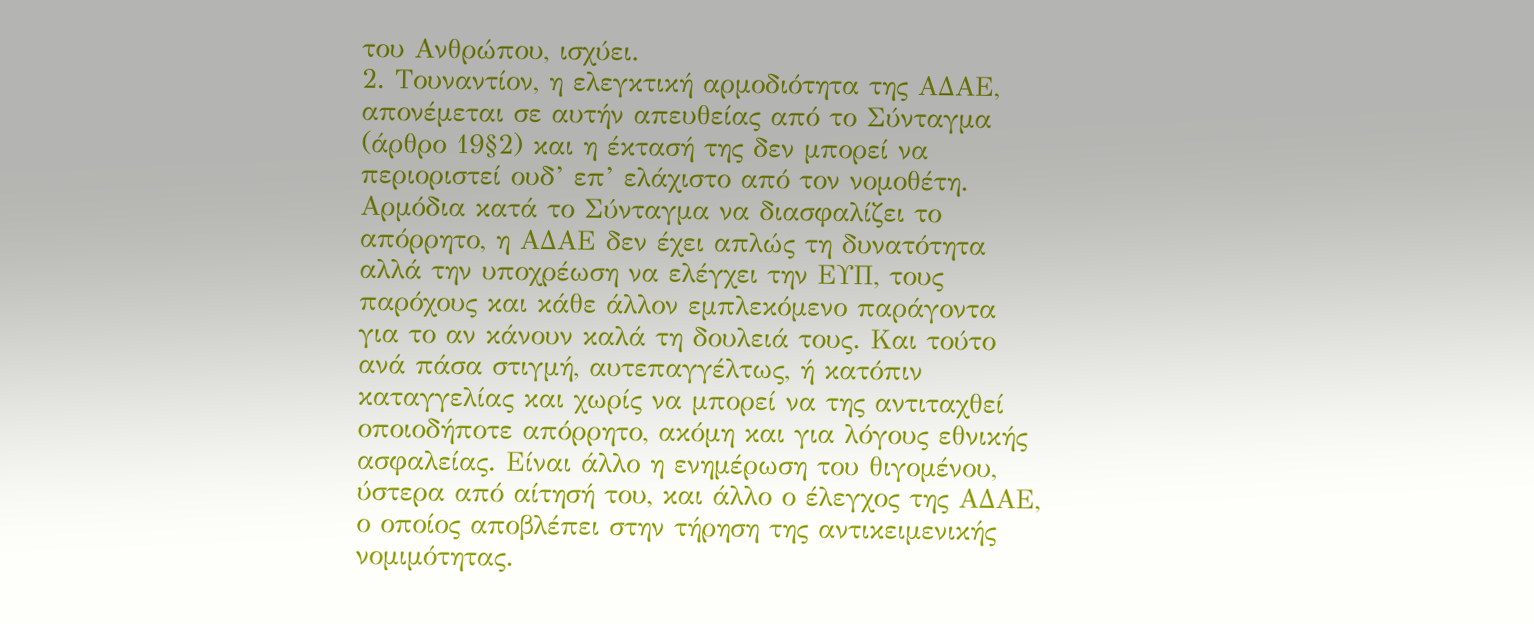του Ανθρώπου, ισχύει.
2. Τουναντίον, η ελεγκτική αρμοδιότητα της ΑΔΑΕ, απονέμεται σε αυτήν απευθείας από το Σύνταγμα (άρθρο 19§2) και η έκτασή της δεν μπορεί να περιοριστεί ουδ’ επ’ ελάχιστο από τον νομοθέτη. Αρμόδια κατά το Σύνταγμα να διασφαλίζει το απόρρητο, η ΑΔΑΕ δεν έχει απλώς τη δυνατότητα αλλά την υποχρέωση να ελέγχει την ΕΥΠ, τους παρόχους και κάθε άλλον εμπλεκόμενο παράγοντα για το αν κάνουν καλά τη δουλειά τους. Και τούτο ανά πάσα στιγμή, αυτεπαγγέλτως, ή κατόπιν καταγγελίας και χωρίς να μπορεί να της αντιταχθεί οποιοδήποτε απόρρητο, ακόμη και για λόγους εθνικής ασφαλείας. Είναι άλλο η ενημέρωση του θιγομένου, ύστερα από αίτησή του, και άλλο ο έλεγχος της ΑΔΑΕ, ο οποίος αποβλέπει στην τήρηση της αντικειμενικής νομιμότητας.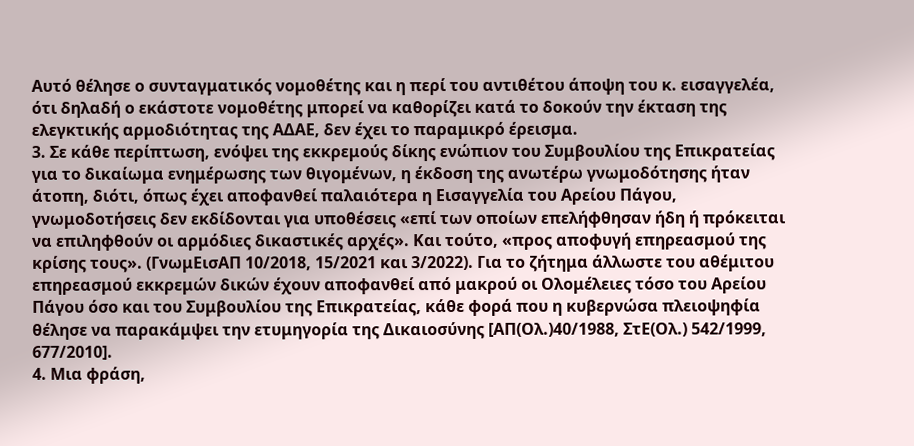Αυτό θέλησε ο συνταγματικός νομοθέτης και η περί του αντιθέτου άποψη του κ. εισαγγελέα, ότι δηλαδή ο εκάστοτε νομοθέτης μπορεί να καθορίζει κατά το δοκούν την έκταση της ελεγκτικής αρμοδιότητας της ΑΔΑΕ, δεν έχει το παραμικρό έρεισμα.
3. Σε κάθε περίπτωση, ενόψει της εκκρεμούς δίκης ενώπιον του Συμβουλίου της Επικρατείας για το δικαίωμα ενημέρωσης των θιγομένων, η έκδοση της ανωτέρω γνωμοδότησης ήταν άτοπη, διότι, όπως έχει αποφανθεί παλαιότερα η Εισαγγελία του Αρείου Πάγου, γνωμοδοτήσεις δεν εκδίδονται για υποθέσεις «επί των οποίων επελήφθησαν ήδη ή πρόκειται να επιληφθούν οι αρμόδιες δικαστικές αρχές». Και τούτο, «προς αποφυγή επηρεασμού της κρίσης τους». (ΓνωμΕισΑΠ 10/2018, 15/2021 και 3/2022). Για το ζήτημα άλλωστε του αθέμιτου επηρεασμού εκκρεμών δικών έχουν αποφανθεί από μακρού οι Ολομέλειες τόσο του Αρείου Πάγου όσο και του Συμβουλίου της Επικρατείας, κάθε φορά που η κυβερνώσα πλειοψηφία θέλησε να παρακάμψει την ετυμηγορία της Δικαιοσύνης [ΑΠ(Ολ.)40/1988, ΣτΕ(Ολ.) 542/1999, 677/2010].
4. Μια φράση,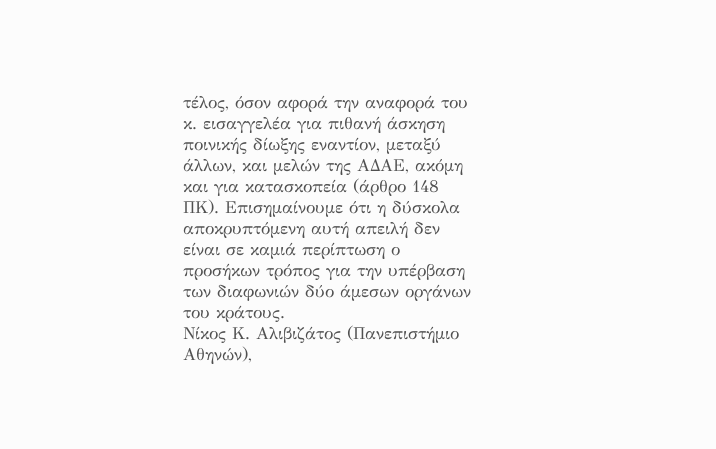τέλος, όσον αφορά την αναφορά του κ. εισαγγελέα για πιθανή άσκηση ποινικής δίωξης εναντίον, μεταξύ άλλων, και μελών της ΑΔΑΕ, ακόμη και για κατασκοπεία (άρθρο 148 ΠΚ). Επισημαίνουμε ότι η δύσκολα αποκρυπτόμενη αυτή απειλή δεν είναι σε καμιά περίπτωση ο προσήκων τρόπος για την υπέρβαση των διαφωνιών δύο άμεσων οργάνων του κράτους.
Νίκος Κ. Αλιβιζάτος (Πανεπιστήμιο Αθηνών),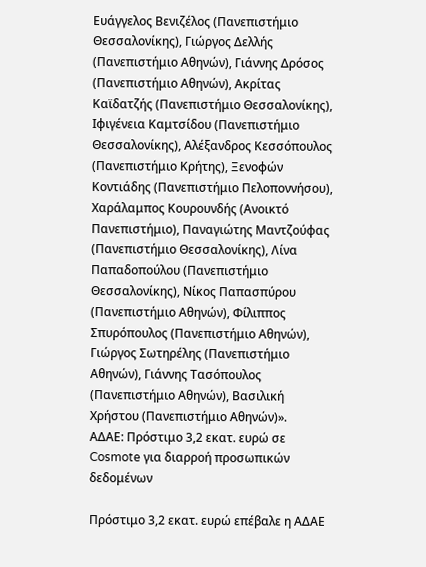Ευάγγελος Βενιζέλος (Πανεπιστήμιο Θεσσαλονίκης), Γιώργος Δελλής (Πανεπιστήμιο Αθηνών), Γιάννης Δρόσος (Πανεπιστήμιο Αθηνών), Ακρίτας Καϊδατζής (Πανεπιστήμιο Θεσσαλονίκης), Ιφιγένεια Καμτσίδου (Πανεπιστήμιο Θεσσαλονίκης), Αλέξανδρος Κεσσόπουλος (Πανεπιστήμιο Κρήτης), Ξενοφών Κοντιάδης (Πανεπιστήμιο Πελοποννήσου), Χαράλαμπος Κουρουνδής (Ανοικτό Πανεπιστήμιο), Παναγιώτης Μαντζούφας (Πανεπιστήμιο Θεσσαλονίκης), Λίνα Παπαδοπούλου (Πανεπιστήμιο Θεσσαλονίκης), Νίκος Παπασπύρου (Πανεπιστήμιο Αθηνών), Φίλιππος Σπυρόπουλος (Πανεπιστήμιο Αθηνών), Γιώργος Σωτηρέλης (Πανεπιστήμιο Αθηνών), Γιάννης Τασόπουλος (Πανεπιστήμιο Αθηνών), Βασιλική Χρήστου (Πανεπιστήμιο Αθηνών)».
ΑΔΑΕ: Πρόστιμο 3,2 εκατ. ευρώ σε Cosmote για διαρροή προσωπικών δεδομένων

Πρόστιμο 3,2 εκατ. ευρώ επέβαλε η ΑΔΑΕ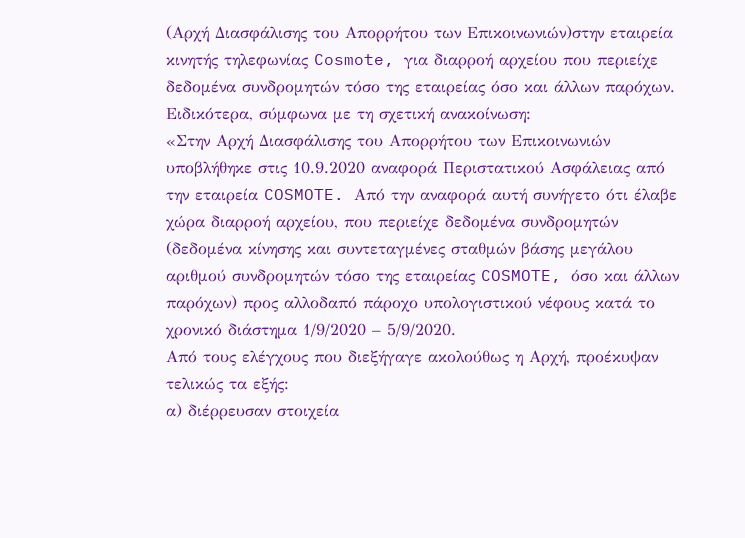(Αρχή Διασφάλισης του Απορρήτου των Επικοινωνιών)στην εταιρεία κινητής τηλεφωνίας Cosmote, για διαρροή αρχείου που περιείχε δεδομένα συνδρομητών τόσο της εταιρείας όσο και άλλων παρόχων.
Ειδικότερα, σύμφωνα με τη σχετική ανακοίνωση:
«Στην Αρχή Διασφάλισης του Απορρήτου των Επικοινωνιών υποβλήθηκε στις 10.9.2020 αναφορά Περιστατικού Ασφάλειας από την εταιρεία COSMOTE. Από την αναφορά αυτή συνήγετο ότι έλαβε χώρα διαρροή αρχείου, που περιείχε δεδομένα συνδρομητών (δεδομένα κίνησης και συντεταγμένες σταθμών βάσης μεγάλου αριθμού συνδρομητών τόσο της εταιρείας COSMOTE, όσο και άλλων παρόχων) προς αλλοδαπό πάροχο υπολογιστικού νέφους κατά το χρονικό διάστημα 1/9/2020 – 5/9/2020.
Από τους ελέγχους που διεξήγαγε ακολούθως η Αρχή, προέκυψαν τελικώς τα εξής:
α) διέρρευσαν στοιχεία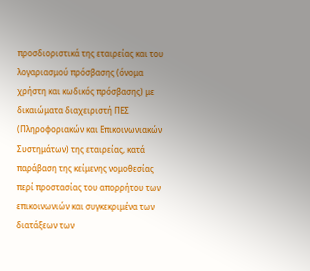προσδιοριστικά της εταιρείας και του λογαριασμού πρόσβασης (όνομα χρήστη και κωδικός πρόσβασης) με δικαιώματα διαχειριστή ΠΕΣ (Πληροφοριακών και Επικοινωνιακών Συστημάτων) της εταιρείας, κατά παράβαση της κείμενης νομοθεσίας περί προστασίας του απορρήτου των επικοινωνιών και συγκεκριμένα των διατάξεων των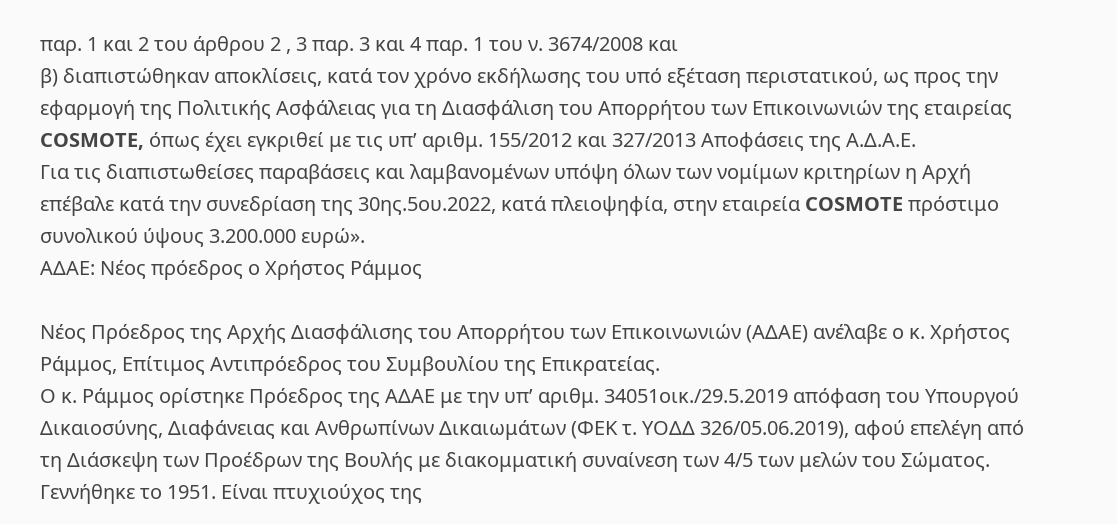παρ. 1 και 2 του άρθρου 2 , 3 παρ. 3 και 4 παρ. 1 του ν. 3674/2008 και
β) διαπιστώθηκαν αποκλίσεις, κατά τον χρόνο εκδήλωσης του υπό εξέταση περιστατικού, ως προς την εφαρμογή της Πολιτικής Ασφάλειας για τη Διασφάλιση του Απορρήτου των Επικοινωνιών της εταιρείας COSMOTE, όπως έχει εγκριθεί με τις υπ’ αριθμ. 155/2012 και 327/2013 Αποφάσεις της Α.Δ.Α.Ε.
Για τις διαπιστωθείσες παραβάσεις και λαμβανομένων υπόψη όλων των νομίμων κριτηρίων η Αρχή επέβαλε κατά την συνεδρίαση της 30ης.5ου.2022, κατά πλειοψηφία, στην εταιρεία COSMOTE πρόστιμο συνολικού ύψους 3.200.000 ευρώ».
ΑΔΑΕ: Νέος πρόεδρος ο Χρήστος Ράμμος

Νέος Πρόεδρος της Αρχής Διασφάλισης του Απορρήτου των Επικοινωνιών (ΑΔΑΕ) ανέλαβε ο κ. Χρήστος Ράμμος, Επίτιμος Αντιπρόεδρος του Συμβουλίου της Επικρατείας.
Ο κ. Ράμμος ορίστηκε Πρόεδρος της ΑΔΑΕ με την υπ’ αριθμ. 34051οικ./29.5.2019 απόφαση του Υπουργού Δικαιοσύνης, Διαφάνειας και Ανθρωπίνων Δικαιωμάτων (ΦΕΚ τ. ΥΟΔΔ 326/05.06.2019), αφού επελέγη από τη Διάσκεψη των Προέδρων της Βουλής με διακομματική συναίνεση των 4/5 των μελών του Σώματος.
Γεννήθηκε το 1951. Είναι πτυχιούχος της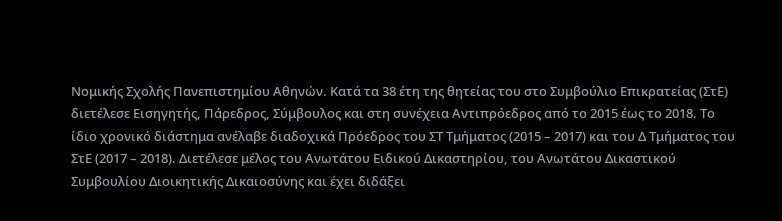Νομικής Σχολής Πανεπιστημίου Αθηνών. Κατά τα 38 έτη της θητείας του στο Συμβούλιο Επικρατείας (ΣτΕ) διετέλεσε Εισηγητής, Πάρεδρος, Σύμβουλος και στη συνέχεια Αντιπρόεδρος από το 2015 έως το 2018. Το ίδιο χρονικό διάστημα ανέλαβε διαδοχικά Πρόεδρος του ΣΤ Τμήματος (2015 – 2017) και του Δ Τμήματος του ΣτΕ (2017 – 2018). Διετέλεσε μέλος του Ανωτάτου Ειδικού Δικαστηρίου, του Ανωτάτου Δικαστικού Συμβουλίου Διοικητικής Δικαιοσύνης και έχει διδάξει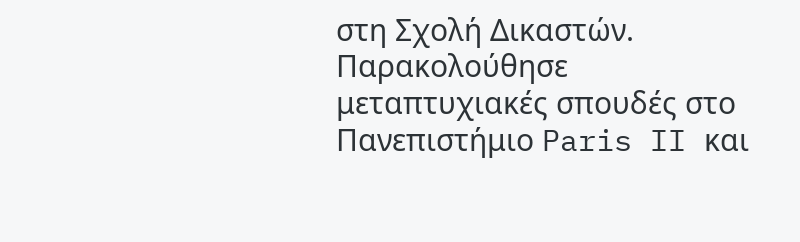στη Σχολή Δικαστών. Παρακολούθησε μεταπτυχιακές σπουδές στο Πανεπιστήμιο Paris II και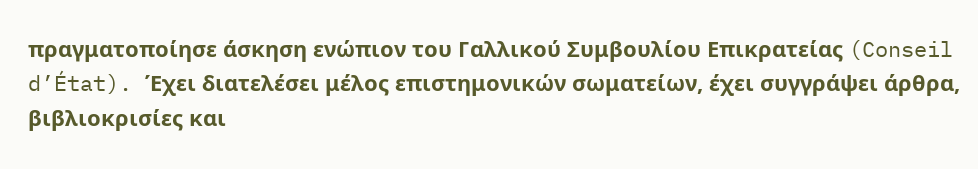πραγματοποίησε άσκηση ενώπιον του Γαλλικού Συμβουλίου Επικρατείας (Conseil d’État). Έχει διατελέσει μέλος επιστημονικών σωματείων, έχει συγγράψει άρθρα, βιβλιοκρισίες και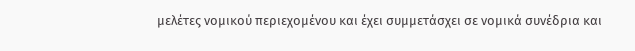μελέτες νομικού περιεχομένου και έχει συμμετάσχει σε νομικά συνέδρια και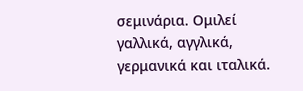σεμινάρια. Ομιλεί γαλλικά, αγγλικά, γερμανικά και ιταλικά.